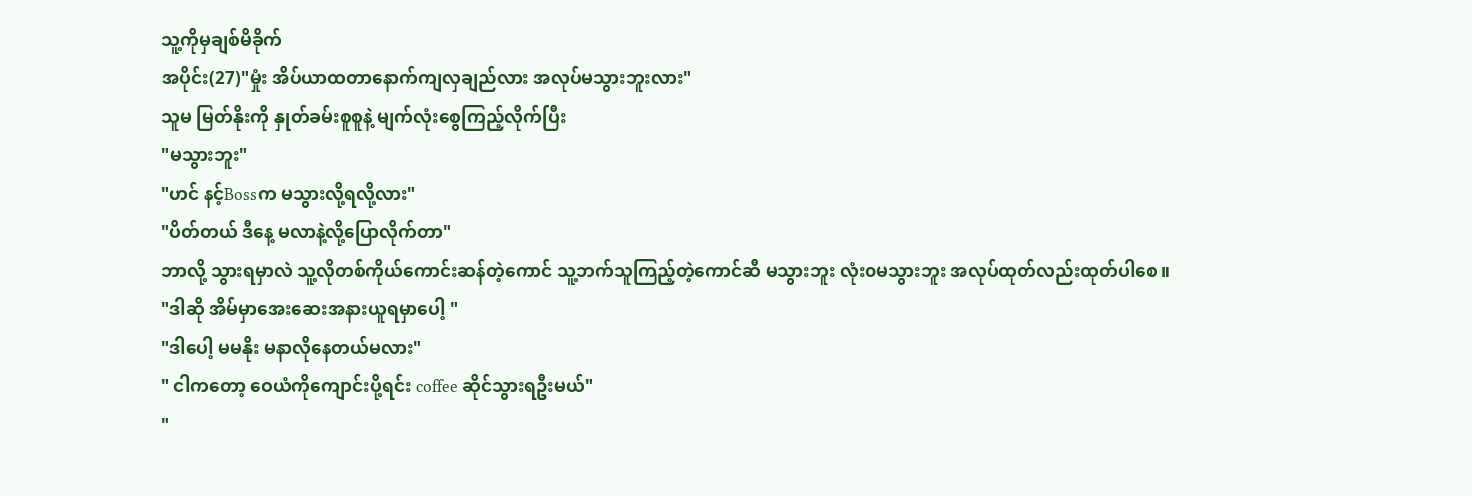သူ့ကိုမှချစ်မိခိုက်
အပိုင်း(27)"မှုံး အိပ်ယာထတာနောက်ကျလှချည်လား အလုပ်မသွားဘူးလား"
သူမ မြတ်နိုးကို နှုတ်ခမ်းစူစူနဲ့ မျက်လုံးစွေကြည့်လိုက်ပြီး
"မသွားဘူး"
"ဟင် နင့်Bossက မသွားလို့ရလို့လား"
"ပိတ်တယ် ဒီနေ့ မလာနဲ့လို့ပြောလိုက်တာ"
ဘာလို့ သွားရမှာလဲ သူ့လိုတစ်ကိုယ်ကောင်းဆန်တဲ့ကောင် သူ့ဘက်သူကြည့်တဲ့ကောင်ဆီ မသွားဘူး လုံး၀မသွားဘူး အလုပ်ထုတ်လည်းထုတ်ပါစေ။
"ဒါဆို အိမ်မှာအေးဆေးအနားယူရမှာပေါ့ "
"ဒါပေါ့ မမနိုး မနာလိုနေတယ်မလား"
" ငါကတော့ ဝေယံကိုကျောင်းပို့ရင်း coffee ဆိုင်သွားရဦးမယ်"
"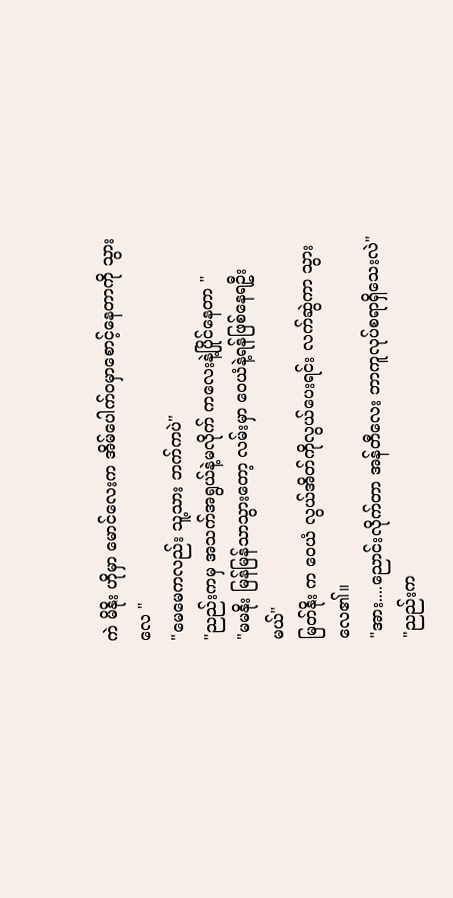ကဲ မိနိုး ဟိုမှာ မောင်လေးက အိမ်ပေါက်၀မှာစောင့်နေတာကို သွားလေ "
"မေမေကလည်း သူ့သား ဘက်ကပဲ"
"ညည်းကမှ အသက်အရွယ်နဲ့မလိုက် ကလေးနဲ့ပြိုင်နေတာ "
"မမနိုး မြန်မြန်သာသွားတော့ လမ်းမှာ ဝေယံနဲ့ရန်ဖြစ်နေရဦးမယ်"
မြတ်နိုး က ဝေယံ လွယ်အိတ်ကိုလွယ်ပေးရင်း လက်ဆွဲကာ သွားလေ၏။
"အား....ညောင်းလိုက်တာ အန်တီလေး ဘာကူလုပ်စရာရှိသေးလဲ"
"ညည်းက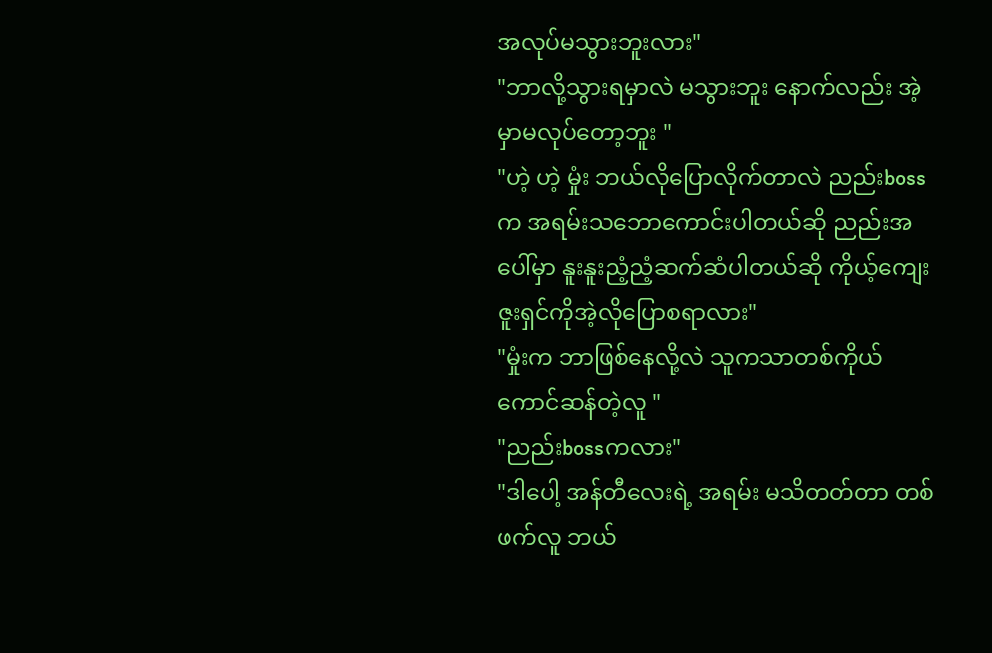အလုပ်မသွားဘူးလား"
"ဘာလို့သွားရမှာလဲ မသွားဘူး နောက်လည်း အဲ့မှာမလုပ်တော့ဘူး "
"ဟဲ့ ဟဲ့ မှုံး ဘယ်လိုပြောလိုက်တာလဲ ညည်းbossက အရမ်းသဘောကောင်းပါတယ်ဆို ညည်းအပေါ်မှာ နူးနူးညံ့ညံ့ဆက်ဆံပါတယ်ဆို ကိုယ့်ကျေးဇူးရှင်ကိုအဲ့လိုပြောစရာလား"
"မှုံးက ဘာဖြစ်နေလို့လဲ သူကသာတစ်ကိုယ်ကောင်ဆန်တဲ့လူ "
"ညည်းbossကလား"
"ဒါပေါ့ အန်တီလေးရဲ့ အရမ်း မသိတတ်တာ တစ်ဖက်လူ ဘယ်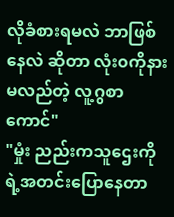လိုခံစားရမလဲ ဘာဖြစ်နေလဲ ဆိုတာ လုံး၀ကိုနားမလည်တဲ့ လူ့ဂွစာ ကောင်"
"မှုံး ညည်းကသူဌေးကိုရဲ့အတင်းပြောနေတာ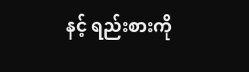နင့် ရည်းစားကို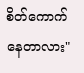စိတ်ကောက် နေတာလား"